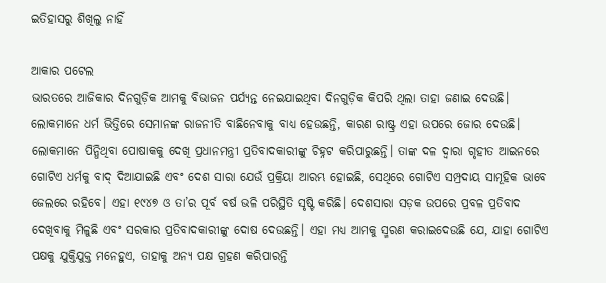ଇତିହାସରୁ ଶିଖିଲୁ ନାହିଁ

ଆକାର ପଟେଲ
ଭାରତରେ ଆଜିକାର ଦିନଗୁଡ଼ିକ ଆମକୁ ବିଭାଜନ ପର୍ଯ୍ୟନ୍ତ ନେଇଯାଇଥିବା ଦିନଗୁଡ଼ିକ କିପରି ଥିଲା ତାହା ଜଣାଇ ଦେଉଛି। ଲୋକମାନେ ଧର୍ମ ଭିତ୍ତିରେ ସେମାନଙ୍କ ରାଜନୀତି ବାଛିନେବାକୁ ବାଧ୍ୟ ହେଉଛନ୍ତି, କାରଣ ରାଷ୍ଟ୍ର ଏହା ଉପରେ ଜୋର ଦେଉଛି। ଲୋକମାନେ ପିନ୍ଧିଥିବା ପୋଷାକକୁ ଦେଖି ପ୍ରଧାନମନ୍ତ୍ରୀ ପ୍ରତିବାଦକାରୀଙ୍କୁ ଚିହ୍ନଟ କରିପାରୁଛନ୍ତି। ତାଙ୍କ ଦଳ ଦ୍ୱାରା ଗୃହୀତ ଆଇନରେ ଗୋଟିଏ ଧର୍ମକୁ ବାଦ୍‌ ଦିଆଯାଇଛି ଏବଂ ଦେଶ ସାରା ଯେଉଁ ପ୍ରକ୍ରିୟା ଆରମ୍ଭ ହୋଇଛି, ସେଥିରେ ଗୋଟିଏ ସମ୍ପ୍ରଦାୟ ସାମୂହିକ ଭାବେ ଜେଲରେ ରହିବେ। ଏହା ୧୯୪୭ ଓ ତା’ର ପୂର୍ବ ବର୍ଷ ଭଳି ପରିସ୍ଥିତି ସୃଷ୍ଟି କରିଛି। ଦେଶସାରା ସଡ଼କ ଉପରେ ପ୍ରବଳ ପ୍ରତିବାଦ ଦେଖିବାକୁ ମିଳୁଛି ଏବଂ ସରକାର ପ୍ରତିବାଦକାରୀଙ୍କୁ ଦୋଷ ଦେଉଛନ୍ତି। ଏହା ମଧ୍ୟ ଆମକୁ ସ୍ମରଣ କରାଇଦେଉଛି ଯେ, ଯାହା ଗୋଟିଏ ପକ୍ଷକୁ ଯୁକ୍ତିଯୁକ୍ତ ମନେହୁଏ, ତାହାକୁ ଅନ୍ୟ ପକ୍ଷ ଗ୍ରହଣ କରିପାରନ୍ତି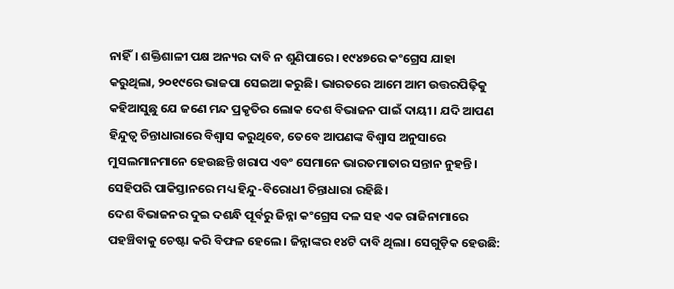ନାହିଁ। ଶକ୍ତିଶାଳୀ ପକ୍ଷ ଅନ୍ୟର ଦାବି ନ ଶୁଣିପାରେ। ୧୯୪୭ରେ କଂଗ୍ରେସ ଯାହା କରୁଥିଲା, ୨୦୧୯ରେ ଭାଜପା ସେଇଆ କରୁଛି। ଭାରତରେ ଆମେ ଆମ ଉତ୍ତରପିଢ଼ିକୁ କହିଆସୁଛୁ ଯେ ଜଣେ ମନ୍ଦ ପ୍ରକୃତିର ଲୋକ ଦେଶ ବିଭାଜନ ପାଇଁ ଦାୟୀ। ଯଦି ଆପଣ ହିନ୍ଦୁତ୍ୱ ଚିନ୍ତାଧାରାରେ ବିଶ୍ୱାସ କରୁଥିବେ, ତେବେ ଆପଣଙ୍କ ବିଶ୍ୱାସ ଅନୁସାରେ ମୁସଲମାନମାନେ ହେଉଛନ୍ତି ଖରାପ ଏବଂ ସେମାନେ ଭାରତମାତାର ସନ୍ତାନ ନୁହନ୍ତି। ସେହିପରି ପାକିସ୍ତାନରେ ମଧ୍ୟ ହିନ୍ଦୁ-ବିରୋଧୀ ଚିନ୍ତାଧାରା ରହିଛି।
ଦେଶ ବିଭାଜନର ଦୁଇ ଦଶନ୍ଧି ପୂର୍ବରୁ ଜିନ୍ନା କଂଗ୍ରେସ ଦଳ ସହ ଏକ ରାଜିନାମାରେ ପହଞ୍ଚିବାକୁ ଚେଷ୍ଟା କରି ବିଫଳ ହେଲେ। ଜିନ୍ନାଙ୍କର ୧୪ଟି ଦାବି ଥିଲା। ସେଗୁଡ଼ିକ ହେଉଛି: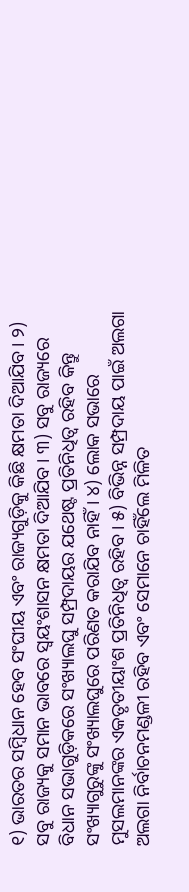୧) ଭାରତର ସମ୍ବିଧାନ ହେବ ସଂଘୀୟ ଏବଂ ରାଜ୍ୟଗୁଡ଼ିକୁ କିଛି କ୍ଷମତା ଦିଆଯିବ। ୨) ସବୁ ରାଜ୍ୟକୁ ସମାନ ଭାବରେ ସ୍ବୟଂଶାସନ କ୍ଷମତା ଦିଆଯିବ। ୩) ସବୁ ରାଜ୍ୟରେ ବିଧାନ ସଭାଗୁଡ଼ିକରେ ସଂଖ୍ୟାଲଘୁ ସମ୍ପ୍ରଦାୟର ଯଥେଷ୍ଟ ପ୍ରତିନିଧିତ୍ୱ ରହିବ କିନ୍ତୁ ସଂଖ୍ୟାଗୁରୁଙ୍କୁ ସଂଖ୍ୟାଲଘୁରେ ପରିଣତ କରାଯିବ ନାହିଁ। ୪) ଲୋକ ସଭାରେ ମୁସଲମାନଙ୍କର ଏକତୃତୀୟାଂଶ ପ୍ରତିନିଧିତ୍ୱ ରହିବ। ୫) ବିଭିନ୍ନ ସମ୍ପ୍ରଦାୟ ପାଇଁ ଅଲଗା ଅଲଗା ନିର୍ବାଚନମଣ୍ଡଳୀ ରହିବ ଏବଂ ସେମାନେ ଚାହିଁଲେ ମିଳିତ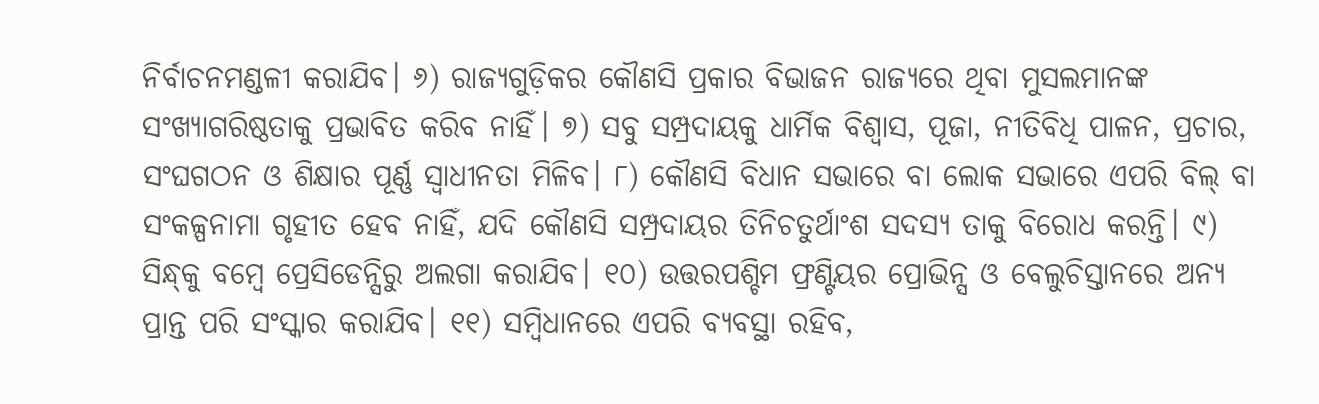ନିର୍ବାଚନମଣ୍ଡଳୀ କରାଯିବ। ୬) ରାଜ୍ୟଗୁଡ଼ିକର କୌଣସି ପ୍ରକାର ବିଭାଜନ ରାଜ୍ୟରେ ଥିବା ମୁସଲମାନଙ୍କ ସଂଖ୍ୟାଗରିଷ୍ଠତାକୁ ପ୍ରଭାବିତ କରିବ ନାହିଁ। ୭) ସବୁ ସମ୍ପ୍ରଦାୟକୁ ଧାର୍ମିକ ବିଶ୍ୱାସ, ପୂଜା, ନୀତିବିଧି ପାଳନ, ପ୍ରଚାର, ସଂଘଗଠନ ଓ ଶିକ୍ଷାର ପୂର୍ଣ୍ଣ ସ୍ବାଧୀନତା ମିଳିବ। ୮) କୌଣସି ବିଧାନ ସଭାରେ ବା ଲୋକ ସଭାରେ ଏପରି ବିଲ୍‌ ବା ସଂକଳ୍ପନାମା ଗୃହୀତ ହେବ ନାହିଁ, ଯଦି କୌଣସି ସମ୍ପ୍ରଦାୟର ତିନିଚତୁର୍ଥାଂଶ ସଦସ୍ୟ ତାକୁ ବିରୋଧ କରନ୍ତି। ୯) ସିନ୍ଧ୍‌କୁ ବମ୍ବେ ପ୍ରେସିଡେନ୍ସିରୁ ଅଲଗା କରାଯିବ। ୧୦) ଉତ୍ତରପଶ୍ଚିମ ଫ୍ରଣ୍ଟିୟର ପ୍ରୋଭିନ୍ସ ଓ ବେଲୁଚିସ୍ତାନରେ ଅନ୍ୟ ପ୍ରାନ୍ତ ପରି ସଂସ୍କାର କରାଯିବ। ୧୧) ସମ୍ବିଧାନରେ ଏପରି ବ୍ୟବସ୍ଥା ରହିବ,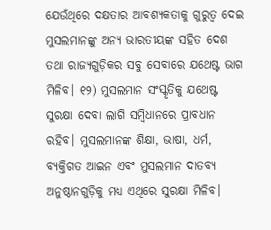ଯେଉଁଥିରେ ଦକ୍ଷତାର ଆବଶ୍ୟକତାକୁ ଗୁରୁତ୍ୱ ଦେଇ ମୁସଲମାନଙ୍କୁ ଅନ୍ୟ ଭାରତୀୟଙ୍କ ସହିତ ଦେଶ ତଥା ରାଜ୍ୟଗୁଡ଼ିକର ସବୁ ସେବାରେ ଯଥେଷ୍ଟ ଭାଗ ମିଳିବ। ୧୨) ମୁସଲମାନ ସଂସ୍କୃତିକୁ ଯଥେଷ୍ଟ ସୁରକ୍ଷା ଦେବା ଲାଗି ସମ୍ବିଧାନରେ ପ୍ରାବଧାନ ରହିବ। ମୁସଲମାନଙ୍କ ଶିକ୍ଷା, ଭାଷା, ଧର୍ମ, ବ୍ୟକ୍ତିଗତ ଆଇନ ଏବଂ ମୁସଲମାନ ଦାତବ୍ୟ ଅନୁଷ୍ଠାନଗୁଡ଼ିକୁ ମଧ୍ୟ ଏଥିରେ ସୁରକ୍ଷା ମିଳିବ।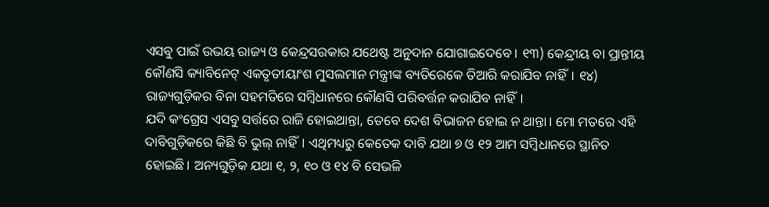ଏସବୁ ପାଇଁ ଉଭୟ ରାଜ୍ୟ ଓ କେନ୍ଦ୍ରସରକାର ଯଥେଷ୍ଟ ଅନୁଦାନ ଯୋଗାଇଦେବେ। ୧୩) କେନ୍ଦ୍ରୀୟ ବା ପ୍ରାନ୍ତୀୟ କୌଣସି କ୍ୟାବିନେଟ୍‌ ଏକତୃତୀୟାଂଶ ମୁସଲମାନ ମନ୍ତ୍ରୀଙ୍କ ବ୍ୟତିରେକେ ତିଆରି କରାଯିବ ନାହିଁ। ୧୪) ରାଜ୍ୟଗୁଡ଼ିକର ବିନା ସହମତିରେ ସମ୍ବିଧାନରେ କୌଣସି ପରିବର୍ତ୍ତନ କରାଯିବ ନାହିଁ।
ଯଦି କଂଗ୍ରେସ ଏସବୁ ସର୍ତ୍ତରେ ରାଜି ହୋଇଥାନ୍ତା, ତେବେ ଦେଶ ବିଭାଜନ ହୋଇ ନ ଥାନ୍ତା। ମୋ ମତରେ ଏହି ଦାବିଗୁଡ଼ିକରେ କିଛି ବି ଭୁଲ୍‌ ନାହିଁ। ଏଥିମଧ୍ୟରୁ କେତେକ ଦାବି ଯଥା ୭ ଓ ୧୨ ଆମ ସମ୍ବିଧାନରେ ସ୍ଥାନିତ ହୋଇଛି। ଅନ୍ୟଗୁଡ଼ିକ ଯଥା ୧, ୨, ୧୦ ଓ ୧୪ ବି ସେଭଳି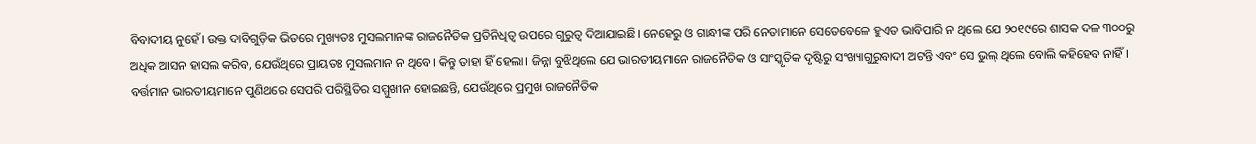ବିବାଦୀୟ ନୁହେଁ। ଉକ୍ତ ଦାବିଗୁଡ଼ିକ ଭିତରେ ମୁଖ୍ୟତଃ ମୁସଲମାନଙ୍କ ରାଜନୈତିକ ପ୍ରତିନିଧିତ୍ୱ ଉପରେ ଗୁରୁତ୍ୱ ଦିଆଯାଇଛି। ନେହେରୁ ଓ ଗାନ୍ଧୀଙ୍କ ପରି ନେତାମାନେ ସେତେବେଳେ ହୁଏତ ଭାବିପାରି ନ ଥିଲେ ଯେ ୨୦୧୯ରେ ଶାସକ ଦଳ ୩୦୦ରୁ ଅଧିକ ଆସନ ହାସଲ କରିବ, ଯେଉଁଥିରେ ପ୍ରାୟତଃ ମୁସଲମାନ ନ ଥିବେ। କିନ୍ତୁ ତାହା ହିଁ ହେଲା। ଜିନ୍ନା ବୁଝିଥିଲେ ଯେ ଭାରତୀୟମାନେ ରାଜନୈତିକ ଓ ସାଂସ୍କୃତିକ ଦୃଷ୍ଟିରୁ ସଂଖ୍ୟାଗୁରୁବାଦୀ ଅଟନ୍ତି ଏବଂ ସେ ଭୁଲ୍‌ ଥିଲେ ବୋଲି କହିହେବ ନାହିଁ। ବର୍ତ୍ତମାନ ଭାରତୀୟମାନେ ପୁଣିଥରେ ସେପରି ପରିସ୍ଥିତିର ସମ୍ମୁଖୀନ ହୋଇଛନ୍ତି, ଯେଉଁଥିରେ ପ୍ରମୁଖ ରାଜନୈତିକ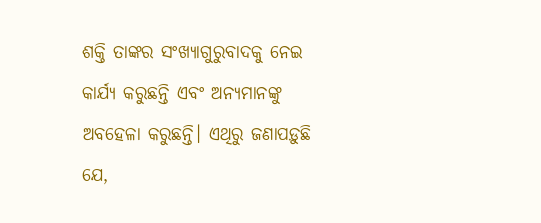ଶକ୍ତି ତାଙ୍କର ସଂଖ୍ୟାଗୁରୁବାଦକୁ ନେଇ କାର୍ଯ୍ୟ କରୁଛନ୍ତି ଏବଂ ଅନ୍ୟମାନଙ୍କୁ ଅବହେଳା କରୁଛନ୍ତି। ଏଥିରୁ ଜଣାପଡ଼ୁଛି ଯେ,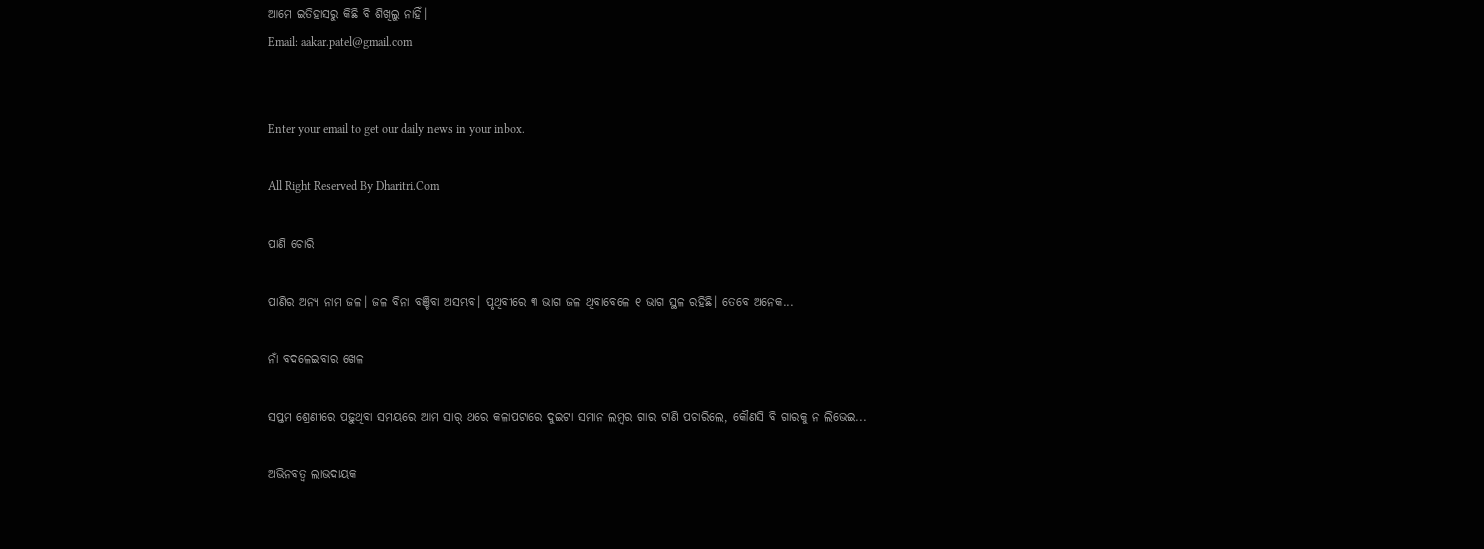ଆମେ ଇତିହାସରୁ କିଛି ବି ଶିଖିଲୁ ନାହିଁ।
Email: aakar.patel@gmail.com


Enter your email to get our daily news in your inbox.

All Right Reserved By Dharitri.Com

ପାଣି ଚୋରି

ପାଣିର ଅନ୍ୟ ନାମ ଜଳ। ଜଳ ବିନା ବଞ୍ଚିବା ଅସମ୍ଭବ। ପୃଥିବୀରେ ୩ ଭାଗ ଜଳ ଥିବାବେଳେ ୧ ଭାଗ ସ୍ଥଳ ରହିଛି। ତେବେ ଅନେକ...

ନାଁ ବଦଳେଇବାର ଖେଳ

ସପ୍ତମ ଶ୍ରେଣୀରେ ପଢ଼ୁଥିବା ସମୟରେ ଆମ ସାର୍‌ ଥରେ କଳାପଟାରେ ଦୁଇଟା ସମାନ ଲମ୍ବର ଗାର ଟାଣି ପଚାରିଲେ, କୌଣସି ବି ଗାରକୁ ନ ଲିଭେଇ...

ଅଭିନବତ୍ୱ ଲାଭଦାୟକ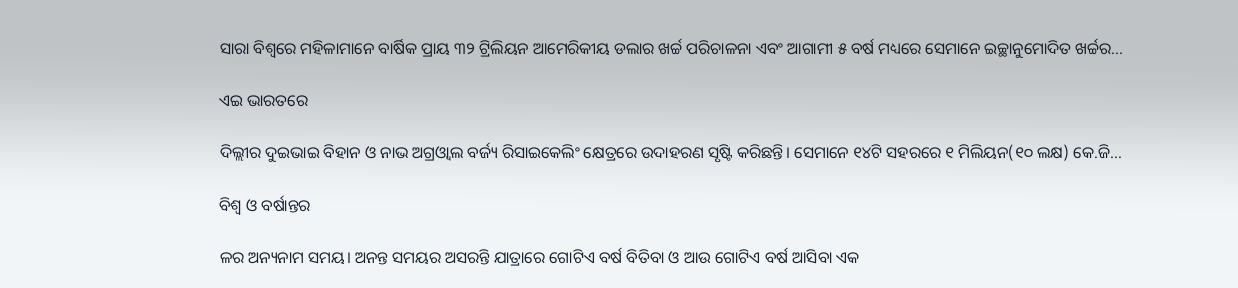ସାରା ବିଶ୍ୱରେ ମହିଳାମାନେ ବାର୍ଷିକ ପ୍ରାୟ ୩୨ ଟ୍ରିଲିୟନ ଆମେରିକୀୟ ଡଲାର ଖର୍ଚ୍ଚ ପରିଚାଳନା ଏବଂ ଆଗାମୀ ୫ ବର୍ଷ ମଧ୍ୟରେ ସେମାନେ ଇଚ୍ଛାନୁମୋଦିତ ଖର୍ଚ୍ଚର...

ଏଇ ଭାରତରେ

ଦିଲ୍ଲୀର ଦୁଇଭାଇ ବିହାନ ଓ ନାଭ ଅଗ୍ରଓ୍ୱାଲ ବର୍ଜ୍ୟ ରିସାଇକେଲିଂ କ୍ଷେତ୍ରରେ ଉଦାହରଣ ସୃଷ୍ଟି କରିଛନ୍ତି। ସେମାନେ ୧୪ଟି ସହରରେ ୧ ମିଲିୟନ(୧୦ ଲକ୍ଷ) କେ.ଜି...

ବିଶ୍ୱ ଓ ବର୍ଷାନ୍ତର

ଳର ଅନ୍ୟନାମ ସମୟ। ଅନନ୍ତ ସମୟର ଅସରନ୍ତି ଯାତ୍ରାରେ ଗୋଟିଏ ବର୍ଷ ବିତିବା ଓ ଆଉ ଗୋଟିଏ ବର୍ଷ ଆସିବା ଏକ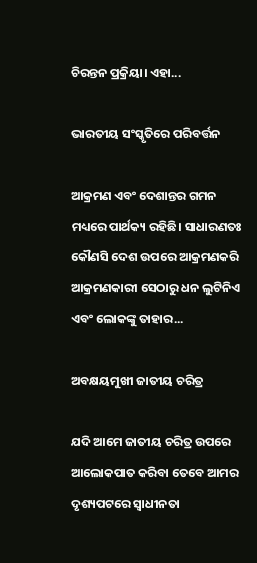ଚିରନ୍ତନ ପ୍ରକ୍ରିୟା। ଏହା...

ଭାରତୀୟ ସଂସ୍କୃତିରେ ପରିବର୍ତ୍ତନ

ଆକ୍ରମଣ ଏବଂ ଦେଶାନ୍ତର ଗମନ ମଧ୍ୟରେ ପାର୍ଥକ୍ୟ ରହିଛି। ସାଧାରଣତଃ କୌଣସି ଦେଶ ଉପରେ ଆକ୍ରମଣକରି ଆକ୍ରମଣକାରୀ ସେଠାରୁ ଧନ ଲୁଟିନିଏ ଏବଂ ଲୋକଙ୍କୁ ତାହାର...

ଅବକ୍ଷୟମୁଖୀ ଜାତୀୟ ଚରିତ୍ର

ଯଦି ଆମେ ଜାତୀୟ ଚରିତ୍ର ଉପରେ ଆଲୋକପାତ କରିବା ତେବେ ଆମର ଦୃଶ୍ୟପଟରେ ସ୍ବାଧୀନତା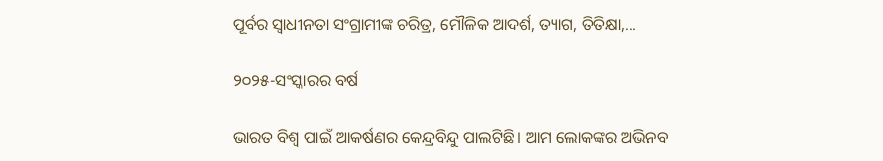ପୂର୍ବର ସ୍ବାଧୀନତା ସଂଗ୍ରାମୀଙ୍କ ଚରିତ୍ର, ମୌଳିକ ଆଦର୍ଶ, ତ୍ୟାଗ, ତିତିକ୍ଷା,...

୨୦୨୫-ସଂସ୍କାରର ବର୍ଷ

ଭାରତ ବିଶ୍ୱ ପାଇଁ ଆକର୍ଷଣର କେନ୍ଦ୍ରବିନ୍ଦୁ ପାଲଟିଛି। ଆମ ଲୋକଙ୍କର ଅଭିନବ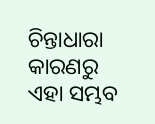ଚିନ୍ତାଧାରା କାରଣରୁ ଏହା ସମ୍ଭବ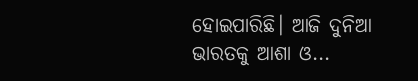ହୋଇପାରିଛି। ଆଜି ଦୁନିଆ ଭାରତକୁ ଆଶା ଓ...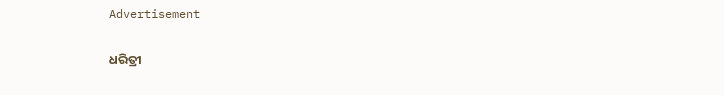Advertisement

ଧରିତ୍ରୀ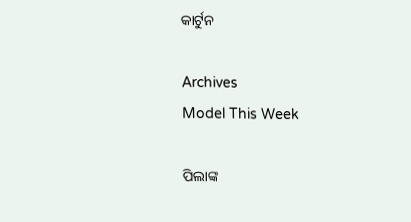କାର୍ଟୁନ

Archives
Model This Week

ପିଲାଙ୍କ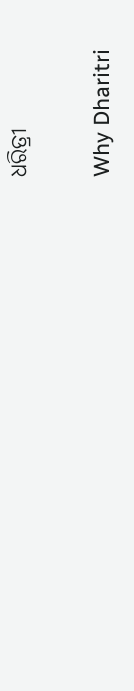ଧରିତ୍ରୀ

Why Dharitri